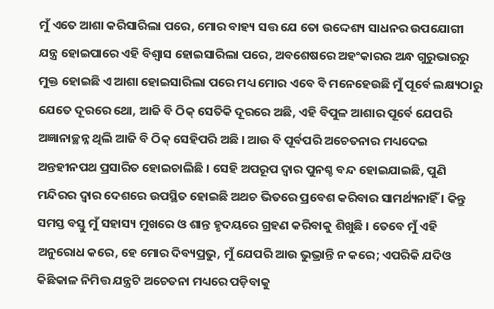ମୁଁ ଏତେ ଆଶା କରିସାରିଲା ପରେ, ମୋର ବାହ୍ୟ ସତ୍ତ ଯେ ତୋ ଉଦ୍ଦେଶ୍ୟ ସାଧନର ଉପଯୋଗୀ ଯନ୍ତ୍ର ହୋଇପାରେ ଏହି ବିଶ୍ଵାସ ହୋଇସାରିଲା ପରେ, ଅବଶେଷରେ ଅହଂକାରର ଅନ୍ଧ ଗୁରୁଭାରରୁ ମୁକ୍ତ ହୋଇଛି ଏ ଆଶା ହୋଇସାରିଲା ପରେ ମଧ୍ୟ ମୋର ଏବେ ବି ମନେହେଉଛି ମୁଁ ପୂର୍ବେ ଲକ୍ଷ୍ୟଠାରୁ ଯେତେ ଦୂରରେ ଥୋ, ଆଜି ବି ଠିକ୍ ସେତିକି ଦୂରରେ ଅଛି, ଏହି ବିପୁଳ ଆଶାର ପୂର୍ବେ ଯେପରି ଅଜ୍ଞାନାଚ୍ଛନ୍ନ ଥିଲି ଆଜି ବି ଠିକ୍ ସେହିପରି ଅଛି । ଆଉ ବି ପୂର୍ବପରି ଅଚେତନାର ମଧ୍ୟଦେଇ ଅନ୍ତହୀନପଥ ପ୍ରସାରିତ ହୋଇଚାଲିଛି । ସେହି ଅପରୂପ ଦ୍ଵାର ପୁନଶ୍ଚ ବନ୍ଦ ହୋଇଯାଇଛି, ପୁଣି ମନ୍ଦିରର ଦ୍ୱାର ଦେଶରେ ଉପସ୍ଥିତ ହୋଇଛି ଅଥଚ ଭିତରେ ପ୍ରବେଶ କରିବାର ସାମର୍ଥ୍ୟନାହିଁ । କିନ୍ତୁ ସମସ୍ତ ବସ୍ତୁ ମୁଁ ସହାସ୍ୟ ମୁଖରେ ଓ ଶାନ୍ତ ହୃଦୟରେ ଗ୍ରହଣ କରିବାକୁ ଶିଖୁଛି । ତେବେ ମୁଁ ଏହି ଅନୁରୋଧ କରେ, ହେ ମୋର ଦିବ୍ୟପ୍ରଭୁ, ମୁଁ ଯେପରି ଆଉ ଭୁଭ୍ରାନ୍ତି ନ କରେ; ଏପରିକି ଯଦିଓ କିଛିକାଳ ନିମିତ୍ତ ଯନ୍ତ୍ରଟି ଅଚେତନା ମଧ୍ୟରେ ପଡ଼ିବାକୁ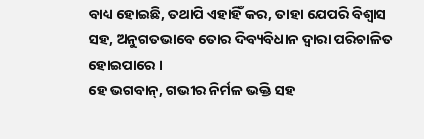ବାଧ୍ୟ ହୋଇଛି, ତଥାପି ଏହାହିଁ କର, ତାହା ଯେପରି ବିଶ୍ୱାସ ସହ, ଅନୁଗତଭାବେ ତୋର ଦିବ୍ୟବିଧାନ ଦ୍ୱାରା ପରିଚାଳିତ ହୋଇପାରେ ।
ହେ ଭଗବାନ୍, ଗଭୀର ନିର୍ମଳ ଭକ୍ତି ସହ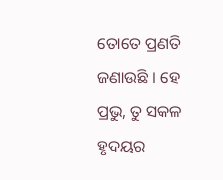ତୋତେ ପ୍ରଣତି ଜଣାଉଛି । ହେ ପ୍ରଭୁ, ତୁ ସକଳ ହୃଦୟର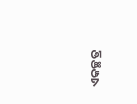ଏକଚ୍ଛତ୍ର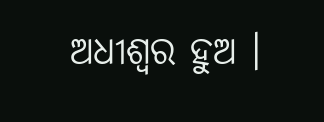ଅଧୀଶ୍ଵର ହୁଅ ।